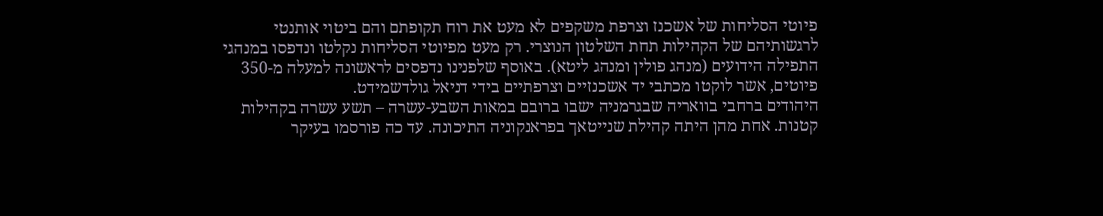פיוטי הסליחות של אשכנז וצרפת משקפים לא מעט את רוח תקופתם והם ביטוי אותנטי לרגשותיהם של הקהילות תחת השלטון הנוצרי. רק מעט מפיוטי הסליחות נקלטו ונדפסו במנהגי התפילה הידועים (מנהג פולין ומנהג ליטא). באוסף שלפנינו נדפסים לראשונה למעלה מ-350 פיוטים, אשר לוקטו מכתבי יד אשכנזיים וצרפתיים בידי דניאל גולדשמידט.
היהודים ברחבי בוואריה שבגרמניה ישבו ברובם במאות השבע-עשרה – תשע עשרה בקהילות קטנות. אחת מהן היתה קהילת שנייטאך בפראנקוניה התיכונה. עד כה פורסמו בעיקר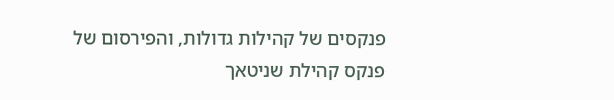פנקסים של קהילות גדולות, והפירסום של פנקס קהילת שניטאך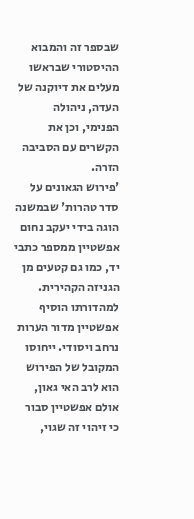שבספר זה והמבוא ההיסטורי שבראשו מעלים את דיוקנה של העדה, ניהולה הפנימי, וכן את הקשרים עם הסביבה הזרה.
'פירוש הגאונים על סדר טהרות' שבמשנה הוגה בידי יעקב נחום אפשטיין ממספר כתבי יד, כמו גם קטעים מן הגניזה הקהירית. למהדורתו הוסיף אפשטיין מדור הערות נרחב ויסודי. ייחוסו המקובל של הפירוש הוא לרב האי גאון, אולם אפשטיין סבור כי זיהוי זה שגוי,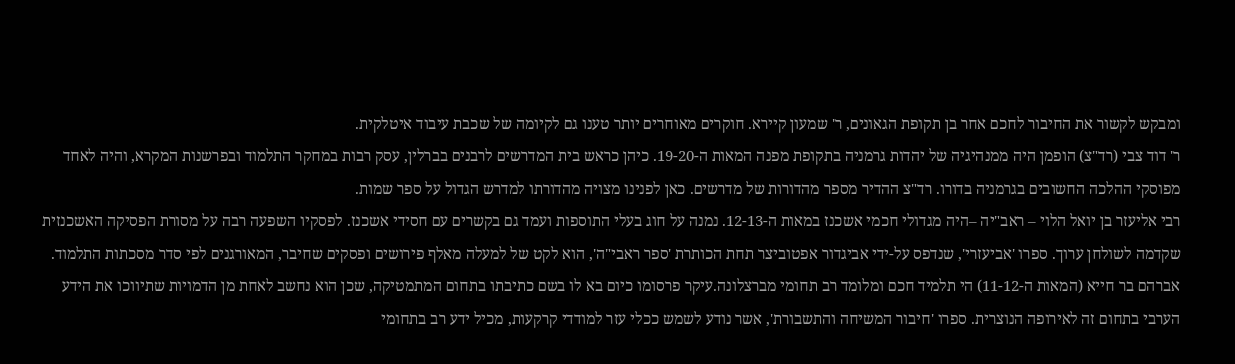ומבקש לקשור את החיבור לחכם אחר בן תקופת הגאונים, ר' שמעון קיירא. חוקרים מאוחרים יותר טענו גם לקיומה של שכבת עיבוד איטלקית.
ר' דוד צבי (רד"צ) הופמן היה ממנהיגיה של יהדות גרמניה בתקופת מפנה המאות ה-19-20. כיהן כראש בית המדרשים לרבנים בברלין, עסק רבות במחקר התלמוד ובפרשנות המקרא, והיה לאחד מפוסקי ההלכה החשובים בגרמניה בדורו. רד"צ ההדיר מספר מהדורות של מדרשים. כאן לפנינו מצויה מהדורתו למדרש הגדול על ספר שמות.
רבי אליעזר בן יואל הלוי – ראב"יה –היה מגדולי חכמי אשכנז במאות ה-12-13. נמנה על חוג בעלי התוספות ועמד גם בקשרים עם חסידי אשכנז. לפסקיו השפעה רבה על מסורת הפסיקה האשכנזית שקדמה לשולחן ערוך. ספרו 'אביעזרי', שנדפס על-ידי אביגדור אפטוביצר תחת הכותרת 'ספר ראבי"ה', הוא לקט של למעלה מאלף פירושים ופסקים שחיבר, המאורגנים לפי סדר מסכתות התלמוד.
אברהם בר חייא (המאות ה-11-12) הי תלמיד חכם ומלומד רב תחומי מברצלונה.עיקר פרסומו כיום בא לו בשם כתיבתו בתחום המתמטיקה, שכן הוא נחשב לאחת מן הדמויות שתיווכו את הידע הערבי בתחום זה לאירופה הנוצרית. ספרו 'חיבור המשיחה והתשבורת', אשר נודע לשמש ככלי עזר למודדי קרקעות, מכיל ידע רב בתחומי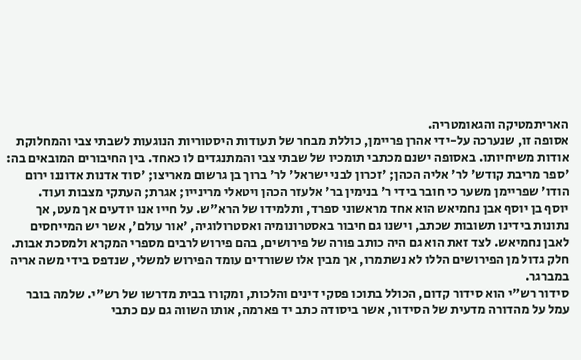האריתמטיקה והגאומטריה.
אסופה זו, שנערכה על-ידי אהרן פריימן, כוללת מבחר של תעודות היסטוריות הנוגעות לשבתי צבי והמחלוקת אודות משיחיותו. באסופה ישנם מכתבי תומכיו של שבתי צבי והמתנגדים לו כאחד. בין החיבורים המובאים בה: 'ספר מריבת קודש' לר' אליה הכהן; 'זכרון לבני ישראל' לר' ברוך בן גרשום מאריצו; 'סוד אדנות אדוננו ירום הודו' שפריימן משער כי חובר בידי ר' בנימין בר' אלעזר הכהן ויטאלי מרינייו; אגרת; העתקי מצבות ועוד.
יוסף בן יוסף אבן נחמיאש הוא אחד מראשוני ספרד, ותלמידו של הרא"ש. על חייו אנו יודעים אך מעט, אך נתונות בידינו תשובות שכתב, וישנו גם חיבור באסטרונומיה ואסטרולוגיה, 'אור עולם', אשר יש המייחסים לאבן נחמיאש. לצד זאת הוא גם היה כותב פורה של פירושים, בהם פירוש לרבים מספרי המקרא ולמסכת אבות. חלק גדול מן הפירושים הללו לא נשתמרו, אך מבין אלו ששורדים עומד הפירוש למשלי, שנדפס בידי משה אריה במברגר.
סידור רש"י הוא סידור קדום, הכולל בתוכו פסקי דינים והלכות, ומקורו בבית מדרשו של רש"י. שלמה בובר עמל על מהדורה מדעית של הסידור, אשר ביסודה כתב יד פארמה, אותו השווה גם עם כתבי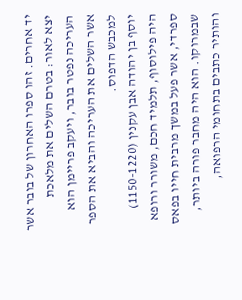יד אחרים. זהו ספרו האחרון של בובר אשר יצא לאור: בטרם השלים את מלאכת העריכה נפטר בובר, ויעקב פריימן הוא אשר השלים את העריכה והביא את הספר למכבש הדפוס.
יוסף בן יהודה אבן עקנין (1150-1220) היה פילוסוף, תלמיד חכם, משורר ורופא ספרדי, אשר פעל במשך מרבית חייו בפאס שבמרוקו. הוא היה מחבר פורה ביותר, והותיר כתבים בתחומי הרפואה,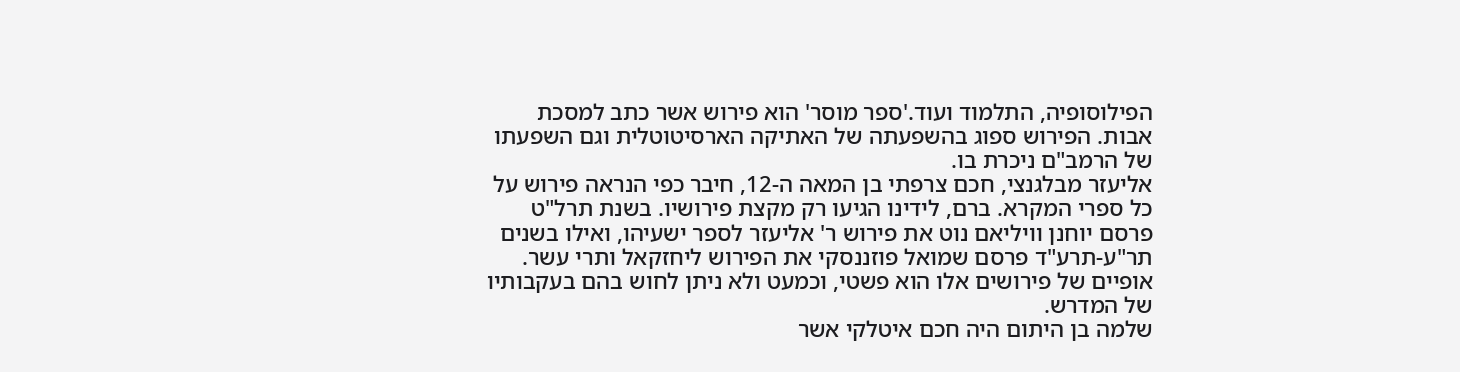הפילוסופיה, התלמוד ועוד.'ספר מוסר' הוא פירוש אשר כתב למסכת אבות. הפירוש ספוג בהשפעתה של האתיקה הארסיטוטלית וגם השפעתו של הרמב"ם ניכרת בו.
אליעזר מבלגנצי, חכם צרפתי בן המאה ה-12, חיבר כפי הנראה פירוש על כל ספרי המקרא. ברם, לידינו הגיעו רק מקצת פירושיו. בשנת תרל"ט פרסם יוחנן וויליאם נוט את פירוש ר' אליעזר לספר ישעיהו, ואילו בשנים תר"ע-תרע"ד פרסם שמואל פוזננסקי את הפירוש ליחזקאל ותרי עשר. אופיים של פירושים אלו הוא פשטי, וכמעט ולא ניתן לחוש בהם בעקבותיו של המדרש.
שלמה בן היתום היה חכם איטלקי אשר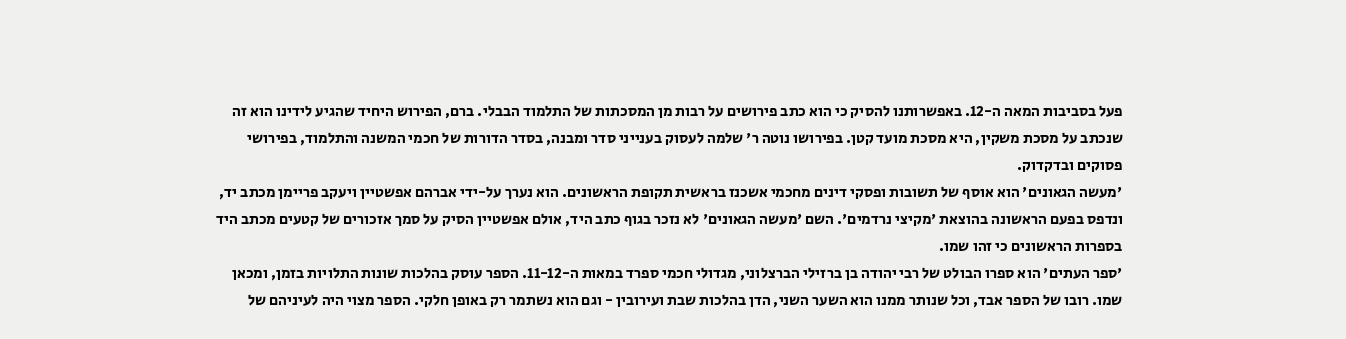פעל בסביבות המאה ה-12. באפשרותנו להסיק כי הוא כתב פירושים על רבות מן המסכתות של התלמוד הבבלי. ברם, הפירוש היחיד שהגיע לידינו הוא זה שנכתב על מסכת משקין, היא מסכת מועד קטן. בפירושו נוטה ר' שלמה לעסוק בענייני סדר ומבנה, בסדר הדורות של חכמי המשנה והתלמוד, בפירושי פסוקים ובדקדוק.
'מעשה הגאונים' הוא אוסף של תשובות ופסקי דינים מחכמי אשכנז בראשית תקופת הראשונים. הוא נערך על-ידי אברהם אפשטיין ויעקב פריימן מכתב יד, ונדפס בפעם הראשונה בהוצאת 'מקיצי נרדמים'. השם 'מעשה הגאונים' לא נזכר בגוף כתב היד, אולם אפשטיין הסיק על סמך אזכורים של קטעים מכתב היד בספרות הראשונים כי זהו שמו.
'ספר העתים' הוא ספרו הבולט של רבי יהודה בן ברזילי הברצלוני, מגדולי חכמי ספרד במאות ה-11-12. הספר עוסק בהלכות שונות התלויות בזמן, ומכאן שמו. רובו של הספר אבד, וכל שנותר ממנו הוא השער השני, הדן בהלכות שבת ועירובין - וגם הוא נשתמר רק באופן חלקי. הספר מצוי היה לעיניהם של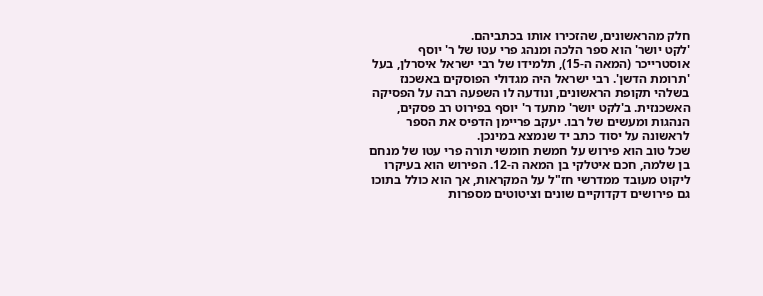חלק מהראשונים, שהזכירו אותו בכתביהם.
'לקט יושר' הוא ספר הלכה ומנהג פרי עטו של ר' יוסף אוסטרייכר (המאה ה-15), תלמידו של רבי ישראל איסרלן, בעל 'תרומת הדשן'. רבי ישראל היה מגדולי הפוסקים באשכנז בשלהי תקופת הראשונים, ונודעה לו השפעה רבה על הפסיקה האשכנזית. ב'לקט יושר' מתעד ר' יוסף בפירוט רב פסקים, הנהגות ומעשים של רבו. יעקב פריימן הדפיס את הספר לראשונה על יסוד כתב יד שנמצא במינכן.
שכל טוב הוא פירוש על חמשת חומשי תורה פרי עטו של מנחם בן שלמה, חכם איטלקי בן המאה ה-12. הפירוש הוא בעיקרו ליקוט מעובד ממדרשי חז"ל על המקראות, אך הוא כולל בתוכו גם פירושים דקדוקיים שונים וציטוטים מספרות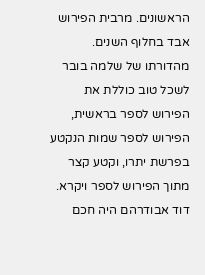הראשונים. מרבית הפירוש אבד בחלוף השנים. מהדורתו של שלמה בובר לשכל טוב כוללת את הפירוש לספר בראשית, הפירוש לספר שמות הנקטע בפרשת יתרו, וקטע קצר מתוך הפירוש לספר ויקרא.
דוד אבודרהם היה חכם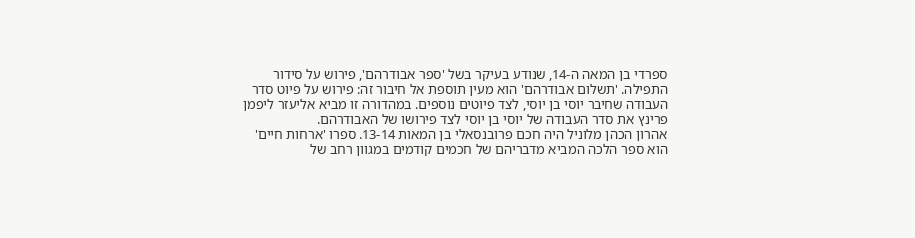ספרדי בן המאה ה-14, שנודע בעיקר בשל 'ספר אבודרהם', פירוש על סידור התפילה. 'תשלום אבודרהם' הוא מעין תוספת אל חיבור זה: פירוש על פיוט סדר העבודה שחיבר יוסי בן יוסי, לצד פיוטים נוספים. במהדורה זו מביא אליעזר ליפמן פרינץ את סדר העבודה של יוסי בן יוסי לצד פירושו של האבודרהם.
אהרון הכהן מלוניל היה חכם פרובנסאלי בן המאות 13-14. ספרו 'ארחות חיים' הוא ספר הלכה המביא מדבריהם של חכמים קודמים במגוון רחב של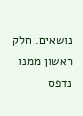נושאים. חלק ראשון ממנו נדפס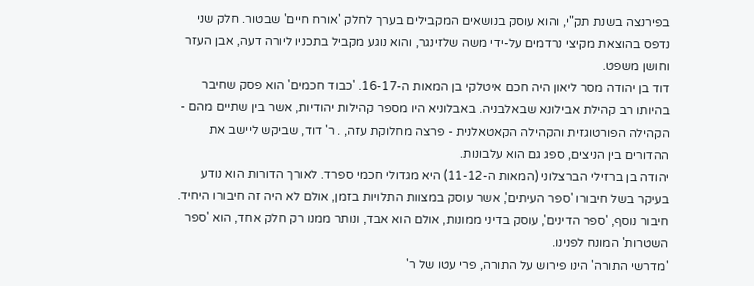בפירנצה בשנת תק"י, והוא עוסק בנושאים המקבילים בערך לחלק 'אורח חיים' שבטור. חלק שני נדפס בהוצאת מקיצי נרדמים על-ידי משה שלזינגר, והוא נוגע מקביל בתכניו ליורה דעה, אבן העזר וחושן משפט.
דוד בן יהודה מסר ליאון היה חכם איטלקי בן המאות ה-16-17. 'כבוד חכמים' הוא פסק שחיבר בהיותו רב קהילת אבילונא שבאלבניה. באבלוניא היו מספר קהילות יהודיות, אשר בין שתיים מהם - הקהילה הפורטוגזית והקהילה הקאטאלנית - פרצה מחלוקת עזה, . ר' דוד, שביקש ליישב את ההדורים בין הניצים, ספג גם הוא עלבונות.
יהודה בן ברזילי הברצלוני (המאות ה-11-12) היא מגדולי חכמי ספרד. לאורך הדורות הוא נודע בעיקר בשל חיבורו 'ספר העיתים', אשר עוסק במצוות התלויות בזמן, אולם לא היה זה חיבורו היחיד. חיבור נוסף, 'ספר הדינים', עוסק בדיני ממונות, אולם הוא אבד, ונותר ממנו רק חלק אחד, הוא 'ספר השטרות' המונח לפנינו.
'מדרשי התורה' הינו פירוש על התורה, פרי עטו של ר'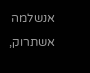אנשלמה אשתרוק,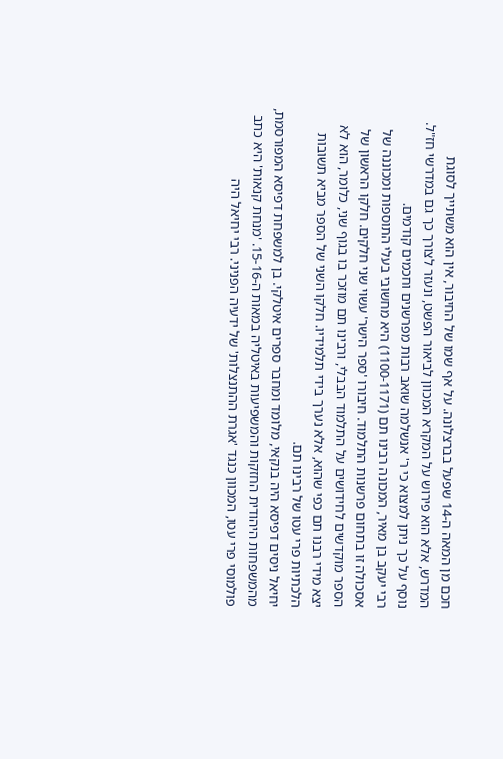חכם מן המאה ה-14 שפעל בברצלונה. על אף שמו של החיבור, אין הוא משתייך לסוגת המדרש, אלא הוא פירוש על המקרא המכוון לביאור הפשט, ונעזר לצורך כך גם במדרשי חז"ל. נוסף על כך ניתן למצוא כי ר' אנשלמה שואב רבות מפרשנים וחכמים קודמים.
רבי יעקב בן מאיר, המכונה רבינו תם (1100-1171) היא מחשובי בעלי התוספות ומכוננה של אסכולה זו בתחום פרשנות התלמוד. חיבורו 'ספר הישר' עשוי שני חלקים. חלקו הראשון של הספר מוקדשים לחידושים על התלמוד הבבלי, ורבינו תם מוזכר בו בגוף שני, כלומר, הוא לא יצא מידי רבנו תם כפי שהוא, אלא נערך בידי תלמידיו. חלקו השני של הספר מביא תשובות הלכתיות פרי עטו של רבינו תם.
יחיאל ניסים דפיסא היה בנקאי, מלומד ומחבר ספרים איטלקי. בן למשפחת דפיסא המפורסמת, מהמשפחות היהודית החזקות והמשפיעות באיטליה במאות ה-15-16. 'מנחת קנאות' היא כתב פולמוסי פרי עטו, המכוון כנגד 'אגרת ההתנצלות' של ידעיה הפניני. רבי יחיאל היה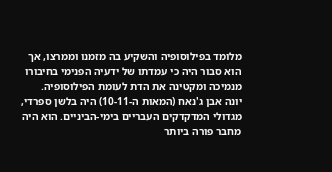מלומד בפילוסופיה והשקיע בה מזמנו וממרצו, אך הוא סבור היה כי עמדתו של ידעיה הפנימי בחיבורו מנמיכה ומקטינה את הדת לעומת הפילוסופיה.
יונה אבן ג'נאח (המאות ה-10-11) היה בלשן ספרדי, מגדולי המדקדקים העבריים בימי-הביניים. הוא היה מחבר פורה ביותר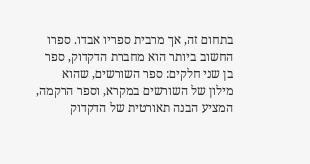בתחום זה, אך מרבית ספריו אבדו. ספרו החשוב ביותר הוא מחברת הדקדוק, ספר בן שני חלקים: ספר השורשים, שהוא מילון של השורשים במקרא, וספר הרקמה, המציע הבנה תאורטית של הדקדוק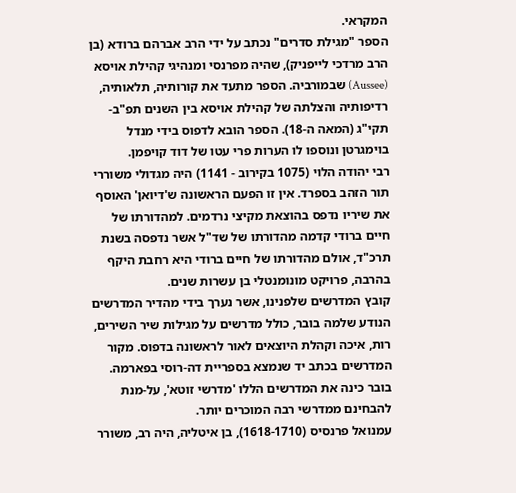המקראי.
הספר "מגילת סדרים" נכתב על ידי הרב אברהם ברודא (בן הרב מרדכי לייפניק), שהיה מפרנסי ומנהיגי קהילת אויסא (Aussee) שבמורביה. הספר מתעד את קורותיה, תלאותיה, רדיפותיה והצלתה של קהילת אויסא בין השנים תפ"ב-תקי"ג (המאה ה-18). הספר הובא לדפוס בידי מנדל בוימגרטן ונוספו לו הערות פרי עטו של דוד קויפמן.
רבי יהודה הלוי (1075 בקירוב - 1141) היה מגדולי משוררי תור הזהב בספרד. אין זו הפעם הראשונה ש'דיואן' האוסף את שיריו נדפס בהוצאת מקיצי נרדמים. למהדורתו של חיים ברודי קדמה מהדורתו של שד"ל אשר נדפסה בשנת תרכ"ד, אולם מהדורתו של חיים ברודי היא רחבת היקף בהרבה, פרויקט מונומנטלי בן עשרות שנים.
קובץ המדרשים שלפנינו, אשר נערך בידי מהדיר המדרשים הנודע שלמה בובר, כולל מדרשים על מגילות שיר השירים, רות, איכה וקהלת היוצאים לאור לראשונה בדפוס. מקור המדרשים בכתב יד שנמצא בספריית דה-רוסי בפארמה. בובר כינה את המדרשים הללו 'מדרשי זוטא', על-מנת להבחינם ממדרשי רבה המוכרים יותר.
עמנואל פרנסיס (1618-1710), בן איטליה, היה רב, משורר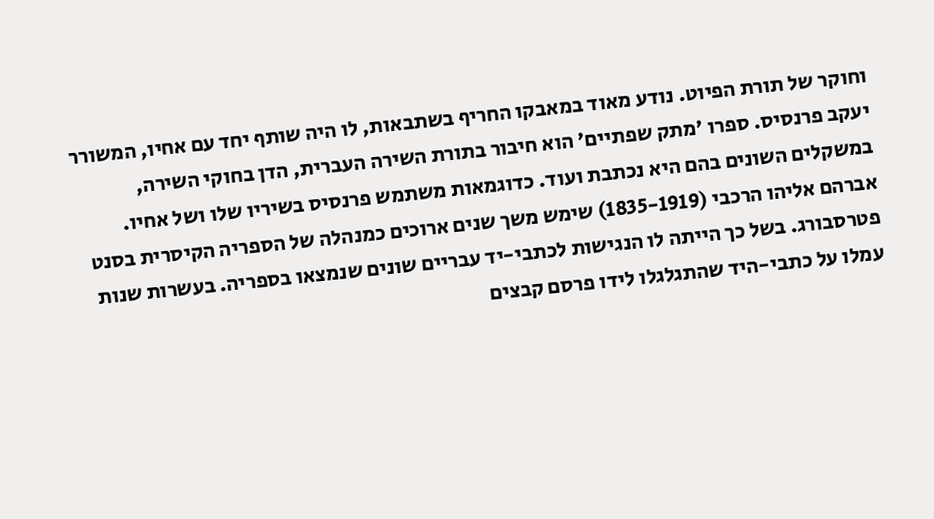וחוקר של תורת הפיוט. נודע מאוד במאבקו החריף בשתבאות, לו היה שותף יחד עם אחיו, המשורר יעקב פרנסיס. ספרו 'מתק שפתיים' הוא חיבור בתורת השירה העברית, הדן בחוקי השירה, במשקלים השונים בהם היא נכתבת ועוד. כדוגמאות משתמש פרנסיס בשיריו שלו ושל אחיו.
אברהם אליהו הרכבי (1835-1919) שימש משך שנים ארוכים כמנהלה של הספריה הקיסרית בסנט פטרסבורג. בשל כך הייתה לו הנגישות לכתבי-יד עבריים שונים שנמצאו בספריה. בעשרות שנות עמלו על כתבי-היד שהתגלגלו לידו פרסם קבצים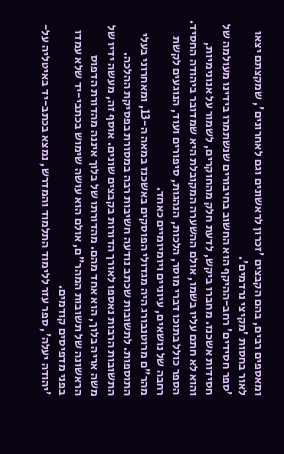ומאספים רבים, בהם הקבצים 'זכרון לראשונים וגם לאחרונים', שמקצתם יצאו לאור בחסות 'מקיצי נרדמים'.
'ספר חסידים' רחב-ההיקף הוא החשוב בחיבורים שנשתמרו בידינו מעולמה של חסידות אשכנז. מחברו ביקש, לדעת חלק מהחוקרים, לשמור על אנונימיות, והוא לא חתם עליו בשמו, אולם ההשערה המקובלת היא שמדובר ביהודה החסיד. הספר כולל בתוכו דברי מוסר, הלכות, הנהגות, סיפורים ועוד, הנוגעים לקשת רחבה של נושאים, עיוניים ויומיומיים כאחד.
מהר"ם מרוטנבורג היה מגדולי הפוסקים באשכנז במאה ה-13, ומאחרוני בעלי התוספות. לתשובות שכתב נודעה חשיבות רבה במסורת בפסיקת ההלכה. התשובות הרבות נאספו לאורך הדורות בקבצים שונים. אוסף זה, מעשה ידיו של משה אריה בלוך, הוא אחד מהם. מהדורתו של בלוך איננה מהדורת הדפוס הראשונה של תשובות המהר"ם, אולם הוא עושה שימוש בכתבי-יד שלא עמדו בפני מדפיסים קודמים.
'יהודה יעלה', ספר עזר ללימוד התלמוד והמדרש, נמצא בכתב-יד באיטליה על-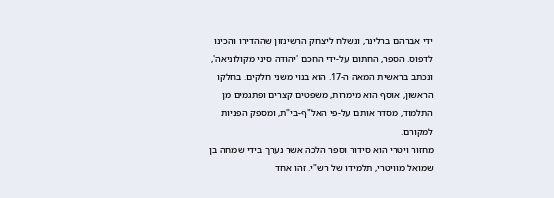ידי אברהם ברלינר, ונשלח ליצחק הרשינזון שההדירו והכינו לדפוס. הספר, החתום על-ידי החכם 'יהודה סיני מקולוניאה', ונכתב בראשית המאה ה-17. הוא בנוי משני חלקים. בחלקו הראשון, אוסף הוא מימרות, משפטים קצרים ופתגמים מן התלמוד, מסדר אותם על-פי האל"ף-בי"ת, ומספק הפניות למקורם.
מחזור ויטרי הוא סידור וספר הלכה אשר נערך בידי שמחה בן שמואל מוויטרי, תלמידו של רש"י. זהו אחד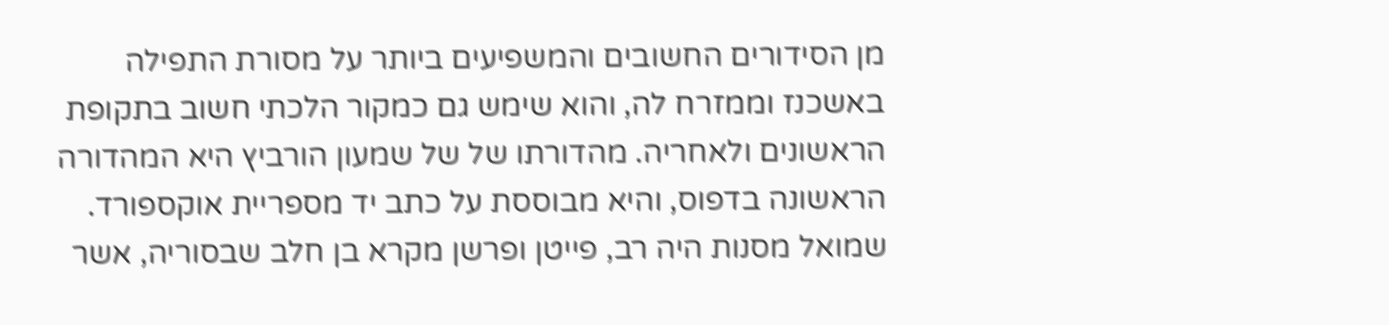מן הסידורים החשובים והמשפיעים ביותר על מסורת התפילה באשכנז וממזרח לה, והוא שימש גם כמקור הלכתי חשוב בתקופת הראשונים ולאחריה. מהדורתו של של שמעון הורביץ היא המהדורה הראשונה בדפוס, והיא מבוססת על כתב יד מספריית אוקספורד.
שמואל מסנות היה רב, פייטן ופרשן מקרא בן חלב שבסוריה, אשר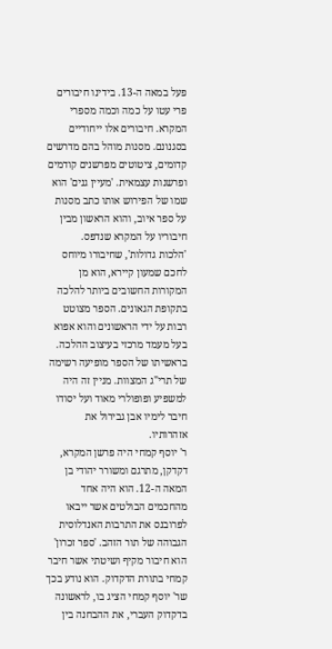פעל במאה ה-13. בידינו חיבורים פרי עטו על כמה וכמה מספרי המקרא. חיבורים אלו ייחודיים בסגנונם. מסנות מוהל בהם מדרשים קדומים, ציטוטים מפרשנים קודמים ופרשנות עצמאית. 'מעיין גנים' הוא שמו של הפירוש אותו כתב מסנות על ספר איוב, והוא הראשון מבין חיבוריו על המקרא שנדפס.
'הלכות גדולות', שחיבורו מיוחס לחכם שמעון קיירא, הוא מן המקורות החשובים ביותר להלכה בתקופת הגאונים. הספר מצוטט רבות על ידי הראשונים והוא אפוא בעל מעמד מרכזי בעיצוב ההלכה. בראשיתו של הספר מופיעה רשימה של תרי"ג המצוות. מניין זה היה למשפיע ופופולרי מאוד ועל יסודו חיבר לימיו אבן גבירול את אזהרותיו.
ר' יוסף קמחי היה פרשן המקרא, דקדקן, מתרגם ומשורר יהודי בן המאה ה-12. הוא היה אחד מהחכמים הבולטים אשר ייבאו לפרובנס את התרבות האנדלוסית הגבוהה של תור הזהב. 'ספר זכרון' הוא חיבור מקיף ושיטתי אשר חיבר קמחי בתורת הדקדוק. הוא נודע בכך שר' יוסף קמחי הציג בו, לראשונה בדקדוק העברי, את ההבחנה בין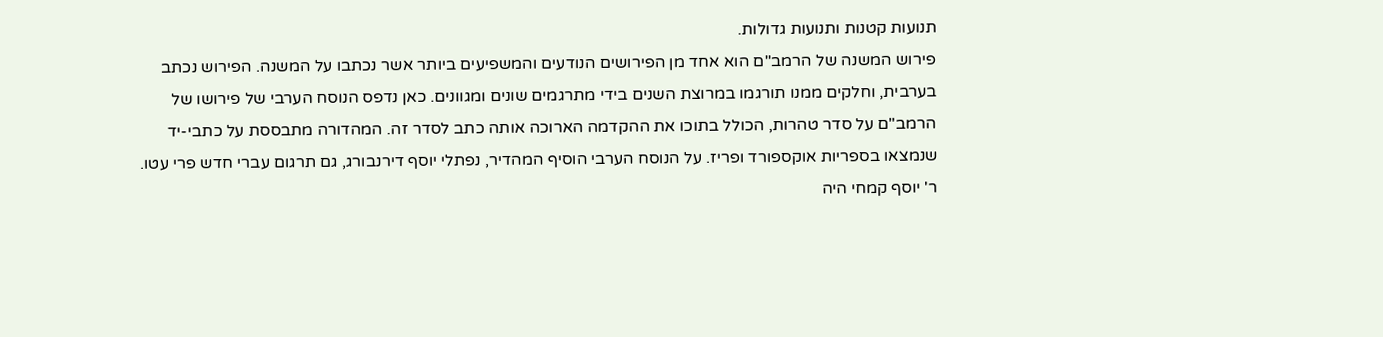תנועות קטנות ותנועות גדולות.
פירוש המשנה של הרמב"ם הוא אחד מן הפירושים הנודעים והמשפיעים ביותר אשר נכתבו על המשנה. הפירוש נכתב בערבית, וחלקים ממנו תורגמו במרוצת השנים בידי מתרגמים שונים ומגוונים. כאן נדפס הנוסח הערבי של פירושו של הרמב"ם על סדר טהרות, הכולל בתוכו את ההקדמה הארוכה אותה כתב לסדר זה. המהדורה מתבססת על כתבי-יד שנמצאו בספריות אוקספורד ופריז. על הנוסח הערבי הוסיף המהדיר, נפתלי יוסף דירנבורג, גם תרגום עברי חדש פרי עטו.
ר' יוסף קמחי היה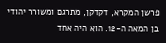פרשן המקרא, דקדקן, מתרגם ומשורר יהודי בן המאה ה-12. הוא היה אחד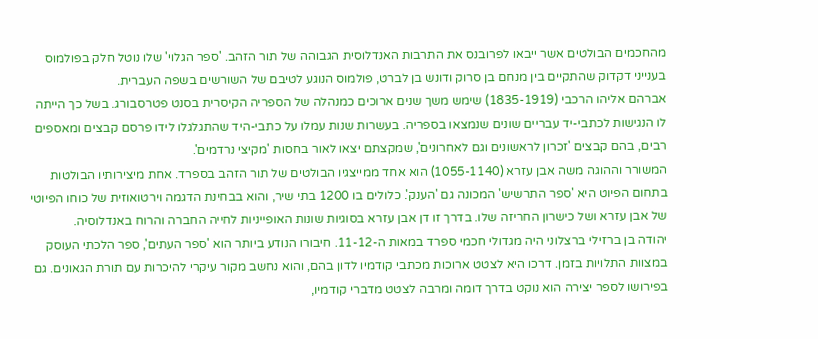מהחכמים הבולטים אשר ייבאו לפרובנס את התרבות האנדלוסית הגבוהה של תור הזהב. 'ספר הגלוי' שלו נוטל חלק בפולמוס בענייני דקדוק שהתקיים בין מנחם בן סרוק ודונש בן לברט, פולמוס הנוגע לטיבם של השורשים בשפה העברית.
אברהם אליהו הרכבי (1835-1919) שימש משך שנים ארוכים כמנהלה של הספריה הקיסרית בסנט פטרסבורג. בשל כך הייתה לו הנגישות לכתבי-יד עבריים שונים שנמצאו בספריה. בעשרות שנות עמלו על כתבי-היד שהתגלגלו לידו פרסם קבצים ומאספים רבים, בהם קבצים 'זכרון לראשונים וגם לאחרונים', שמקצתם יצאו לאור בחסות 'מקיצי נרדמים'.
המשורר וההוגה משה אבן עזרא (1055-1140) הוא אחד ממייצגיו הבולטים של תור הזהב בספרד. אחת מיצירותיו הבולטות בתחום הפיוט היא 'ספר התרשיש' המכונה גם 'הענק'. כלולים בו 1200 בתי שיר, והוא בבחינת הדגמה וירטואוזית של כוחו הפיוטי של אבן עזרא ושל כישרון החריזה שלו. בדרך זו דן אבן עזרא בסוגיות שונות האופייניות לחייה החברה והרוח באנדלוסיה.
יהודה בן ברזילי ברצלוני היה מגדולי חכמי ספרד במאות ה-11-12. חיבורו הנודע ביותר הוא 'ספר העתים', ספר הלכתי העוסק במצוות התלויות בזמן. דרכו היא לצטט ארוכות מכתבי קודמיו לדון בהם, והוא נחשב מקור עיקרי להיכרות עם תורת הגאונים. גם בפירושו לספר יצירה הוא נוקט בדרך דומה ומרבה לצטט מדברי קודמיו,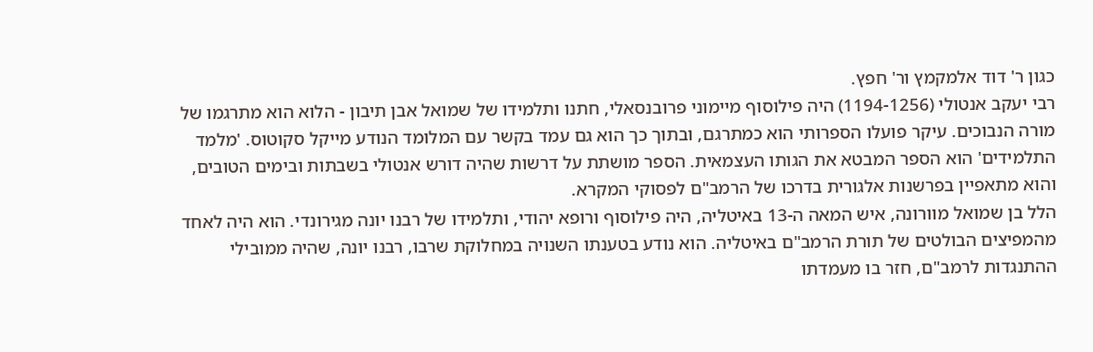כגון ר' דוד אלמקמץ ור' חפץ.
רבי יעקב אנטולי (1194-1256) היה פילוסוף מיימוני פרובנסאלי, חתנו ותלמידו של שמואל אבן תיבון - הלוא הוא מתרגמו של מורה הנבוכים. עיקר פועלו הספרותי הוא כמתרגם, ובתוך כך הוא גם עמד בקשר עם המלומד הנודע מייקל סקוטוס. 'מלמד התלמידים' הוא הספר המבטא את הגותו העצמאית. הספר מושתת על דרשות שהיה דורש אנטולי בשבתות ובימים הטובים, והוא מתאפיין בפרשנות אלגורית בדרכו של הרמב"ם לפסוקי המקרא.
הלל בן שמואל מוורונה, איש המאה ה-13 באיטליה, היה פילוסוף ורופא יהודי, ותלמידו של רבנו יונה מגירונדי. הוא היה לאחד מהמפיצים הבולטים של תורת הרמב"ם באיטליה. הוא נודע בטענתו השנויה במחלוקת שרבו, רבנו יונה, שהיה ממובילי ההתנגדות לרמב"ם, חזר בו מעמדתו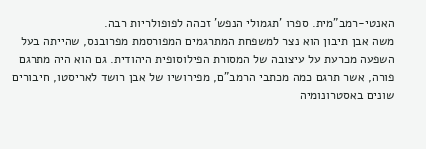האנטי-רמב"מית. ספרו 'תגמולי הנפש' זכהה לפופולריות רבה.
משה אבן תיבון הוא נצר למשפחת המתרגמים המפורסמת מפרובנס, שהייתה בעל השפעה מכרעת על עיצובה של המסורת הפילוסופית היהודית. גם הוא היה מתרגם פורה, אשר תרגם כמה מכתבי הרמב"ם, מפירושיו של אבן רושד לאריסטו, חיבורים שונים באסטרונומיה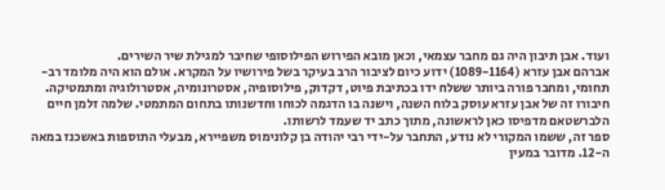ועוד. אבן תיבון היה גם מחבר עצמאי, וכאן מובא הפירוש הפילוסופי שחיבר למגילת שיר השירים.
אברהם אבן עזרא (1089-1164) ידוע כיום לציבור הרב בעיקר בשל פירושיו על המקרא. אולם הוא היה מלומד רב-תחומי, ומחבר פורה ביותר ששלח ידו בכתיבת פיוט, דקדוק, פילוסופיה, אסטרונומיה, אסטרולוגיה ומתמטיקה. חיבורו זה של אבן עזרא עוסק בלוח השנה, וישנה בו הדגמה לכוחו וחדשנותו בתחום המתמטי. שלמה זלמן חיים הלברשטאם מדפיסו כאן לראשונה, מתוך כתב יד שעמד לרשותו.
ספר זה, ששמו המקורי לא נודע, התחבר על-ידי רבי יהודה בן קלונימוס משפיירא, מבעלי התוספות באשכנז במאה ה-12. מדובר במעין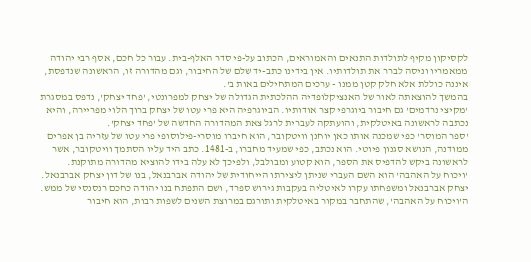לקסיקון מקיף לתולדות התנאים והאמוראים, הכתוב על-פי סדר האלף-בית. עבור כל חכם, אסף רבי יהודה ממאמריו וניסה לברר את תולדותיו. אין בידינו כתב-יד שלם של החיבור, וגם מהדורה זו, הראשונה שנדפסת, איננה כוללת אלא חלק קטן ממנו - ערכים המתחילים באות ב'.
בהמשך להוצאתה לאור של האנציקלופדיה ההלכתית הגדולה של יצחק למפרונטי, 'פחד יצחק', נדפס במסגרת 'מקיצי נרדמים' גם חיבור ביוגרפי קצר אודותיו. הביוגרפיה היא פרי עטו של יצחק ברוך הלוי מפריירה, והיא נכתבה לראשונה באיטלקית, והועתקה לעברית לרגל צאת המהדורה החדשה של 'פחד יצחק'.
'ספר המוסר' כפי שמכנה אותו כאן יוחנן וויטקובר, הוא חיברו מוסרי-פילוסופי פרי עטו של עזריה בן אפרים ממודנה, הנושא סגנון פיוטי. הוא נכתב, כפי שמעיד מחברו, ב-1481. כתב היד עליו הסתמך וויטקובר, אשר לראשונה ביקש להדפיס את הספר, הוא קטוע ומבולבל, ולפיכך לא עלה בידו להוציא מהדורה מתוקנת.
'ויכוח על האהבה' הוא השם העברי שניתן ליצירתו הייחודית של יהודה אברבנאל, בנו של דון יצחק אברבנאל. יצחק אברבנאל ומשפחתו עקרו לאיטליה בעקבות גירוש ספרד, ושם התפתח בנו יהודה כחכם רנסנסי של ממש. ה'ויכוח על האהבה', שהתחבר במקור באיטלקית ותורגם במרוצת השנים לשפות רבות, הוא חיבור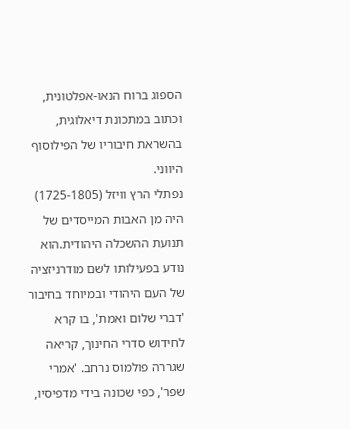הספוג ברוח הנאו-אפלטונית, וכתוב במתכונת דיאלוגית, בהשראת חיבוריו של הפילוסוף היווני.
נפתלי הרץ וויזל (1725-1805) היה מן האבות המייסדים של תנועת ההשכלה היהודית.הוא נודע בפעילותו לשם מודרניזציה של העם היהודי ובמיוחד בחיבור 'דברי שלום ואמת', בו קרא לחידוש סדרי החינוך, קריאה שגררה פולמוס נרחב. 'אמרי שפר', כפי שכונה בידי מדפיסיו,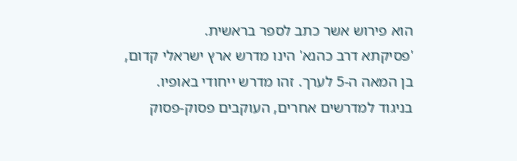הוא פירוש אשר כתב לספר בראשית.
'פסיקתא דרב כהנא' הינו מדרש ארץ ישראלי קדום, בן המאה ה-5 לערך. זהו מדרש ייחודי באופיו. בניגוד למדרשים אחרים, העוקבים פסוק-פסוק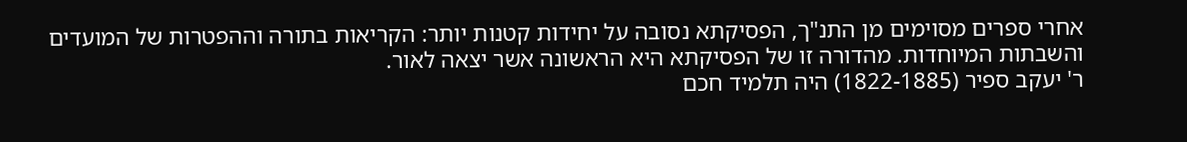אחרי ספרים מסוימים מן התנ"ך, הפסיקתא נסובה על יחידות קטנות יותר: הקריאות בתורה וההפטרות של המועדים והשבתות המיוחדות. מהדורה זו של הפסיקתא היא הראשונה אשר יצאה לאור.
ר' יעקב ספיר (1822-1885) היה תלמיד חכם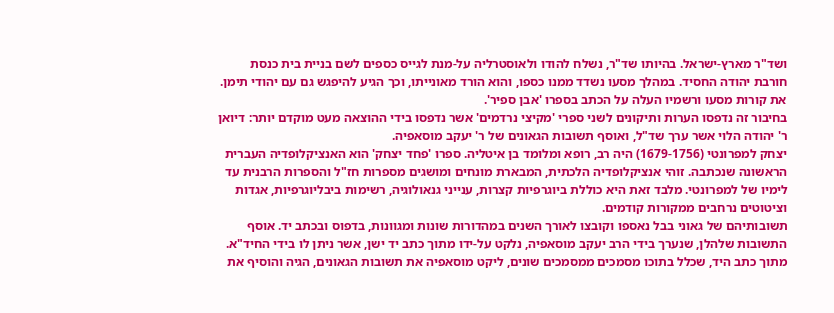ושד"ר מארץ-ישראל. בהיותו שד"ר, נשלח להודו ולאוסטרליה על-מנת לגייס כספים לשם בניית בית כנסת חורבת יהודה החסיד. במהלך מסעו נשדד ממנו כספו, והוא הורד מאונייתו, וכך הגיע להיפגש גם עם יהודי תימן. את קורות מסעו ורשמיו העלה על הכתב בספרו 'אבן ספיר'.
בחיבור זה נדפסו הערות ותיקונים לשני ספרי 'מקיצי נרדמים' אשר נדפסו בידי ההוצאה מעט מוקדם יותר: דיואן ר' יהודה הלוי אשר ערך שד"ל, ואוסף תשובות הגאונים של ר' יעקב מוסאפיה.
יצחק למפרונטי (1679-1756) היה רב, רופא ומלומד בן איטליה. ספרו 'פחד יצחק' הוא האנציקלופדיה העברית הראשונה שנכתבה. זוהי אנציקלופדיה הלכתית, המבארת מונחים ומושגים מספרות חז"ל והספרות הרבנית עד לימיו של למפרונטי. מלבד זאת היא כוללת ביוגרפיות קצרות, ענייני גנאולוגיה, רשימות ביבליוגרפיות, אגדות וציטוטים נרחבים ממקורות קודמים.
תשובותיהם של גאוני בבל נאספו וקובצו לאורך השנים במהדורות שונות ומגוונות, בדפוס ובכתב יד. אוסף התשובות שלהלן, שנערך בידי הרב יעקב מוסאפיה, נלקט על-ידו מתוך כתב יד ישן, אשר ניתן לו בידי החיד"א. מתוך כתב היד, שכלל בתוכו מסמכים ממסמכים שונים, ליקט מוסאפיה את תשובות הגאונים, הגיה והוסיף את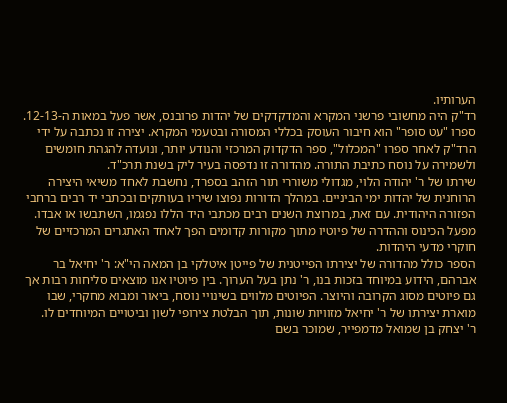הערותיו.
רד"ק היה מחשובי פרשני המקרא והמדקדקים של יהדות פרובנס, אשר פעל במאות ה-12-13. ספרו "עט סופר" הוא חיבור העוסק בכללי המסורה ובטעמי המקרא. יצירה זו נכתבה על ידי הרד"ק לאחר ספרו "המכלול", ספר הדקדוק המרכזי והנודע יותר, ונועדה להגהת חומשים ולשמירה על נוסח כתיבת התורה. מהדורה זו נדפסה בעיר ליק בשנת תרכ"ד.
שירתו של ר' יהודה הלוי, מגדולי משוררי תור הזהב בספרד, נחשבת לאחד משיאי היצירה הרוחנית של יהדות ימי הביניים. במהלך הדורות נפוצו שיריו בעותקים ובכתבי יד רבים ברחבי הפזורה היהודית. עם זאת, במרוצת השנים רבים מכתבי היד הללו נפגמו, השתבשו או אבדו. מפעל הכינוס וההדרה של פיוטיו מתוך מקורות קדומים הפך לאחד האתגרים המרכזיים של חוקרי מדעי היהדות.
הספר כולל מהדורה של יצירתו הפייטנית של פייטן איטלקי בן המאה הי"א: ר' יחיאל בר אברהם, הידוע במיוחד בזכות בנו, ר' נתן בעל הערוך. בין פיוטיו אנו מוצאים סליחות רבות אך גם פיוטים מסוג הקרובה והיוצר. הפיוטים מלווים בשינויי נוסח, ביאור ומבוא מחקרי, שבו מוארת יצירתו של ר' יחיאל מזוויות שונות, תוך הבלטת צירופי לשון וביטויים המיוחדים לו.
ר' יצחק בן שמואל מדמפייר, שמוכר בשם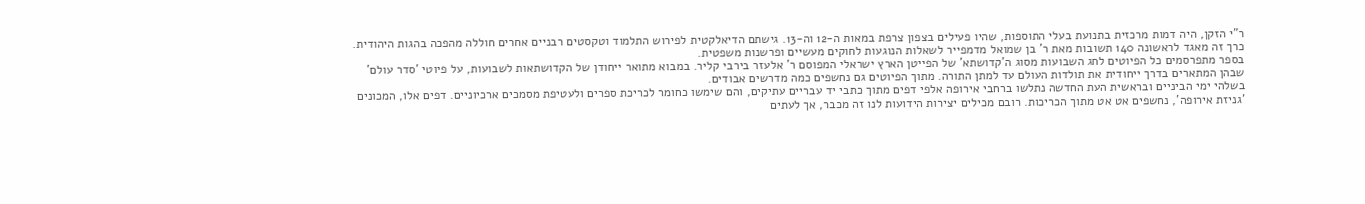ר"י הזקן, היה דמות מרכזית בתנועת בעלי התוספות, שהיו פעילים בצפון צרפת במאות ה-12 וה-13. גישתם הדיאלקטית לפירוש התלמוד וטקסטים רבניים אחרים חוללה מהפכה בהגות היהודית. כרך זה מאגד לראשונה 140 תשובות מאת ר' בן שמואל מדמפייר לשאלות הנוגעות לחוקים מעשיים ופרשנות משפטית.
בספר מתפרסמים כל הפיוטים לחג השבועות מסוג ה'קדושתא' של הפייטן הארץ ישראלי המפוסם ר' אלעזר בירבי קליר. במבוא מתואר ייחודן של הקדושתאות לשבועות, על פיוטי 'סדר עולם' שבהן המתארים בדרך ייחודית את תולדות העולם עד למתן התורה. מתוך הפיוטים גם נחשפים כמה מדרשים אבודים.
בשלהי ימי הביניים ובראשית העת החדשה נתלשו ברחבי אירופה אלפי דפים מתוך כתבי יד עבריים עתיקים, והם שימשו כחומר לכריכת ספרים ולעטיפת מסמכים ארכיוניים. דפים אלו, המכונים 'גניזת אירופה', נחשפים אט אט מתוך הכריכות. רובם מכילים יצירות הידועות לנו זה מכבר, אך לעתים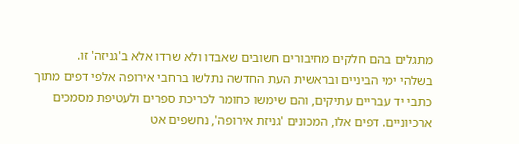מתגלים בהם חלקים מחיבורים חשובים שאבדו ולא שרדו אלא ב'גניזה' זו.
בשלהי ימי הביניים ובראשית העת החדשה נתלשו ברחבי אירופה אלפי דפים מתוך כתבי יד עבריים עתיקים, והם שימשו כחומר לכריכת ספרים ולעטיפת מסמכים ארכיוניים. דפים אלו, המכונים 'גניזת אירופה', נחשפים אט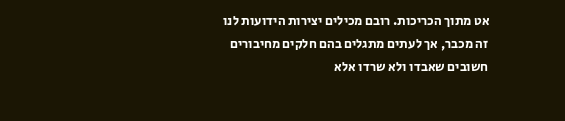אט מתוך הכריכות. רובם מכילים יצירות הידועות לנו זה מכבר, אך לעתים מתגלים בהם חלקים מחיבורים חשובים שאבדו ולא שרדו אלא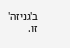ב'גניזה' זו.